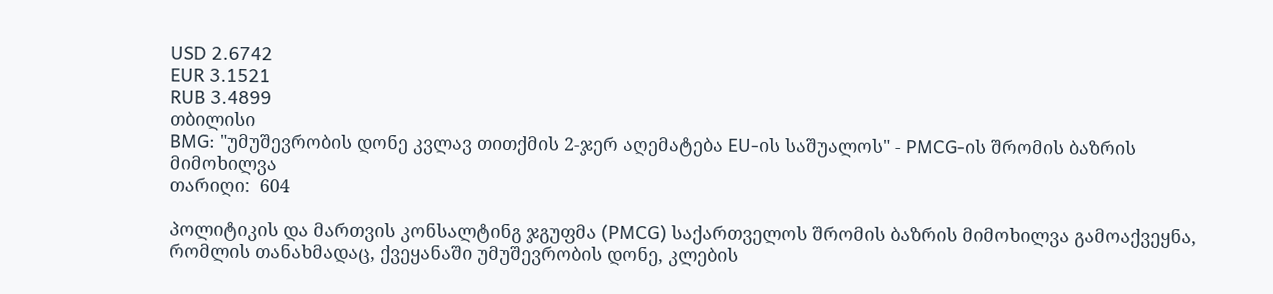USD 2.6742
EUR 3.1521
RUB 3.4899
თბილისი
BMG: "უმუშევრობის დონე კვლავ თითქმის 2-ჯერ აღემატება EU-ის საშუალოს" - PMCG-ის შრომის ბაზრის მიმოხილვა
თარიღი:  604

პოლიტიკის და მართვის კონსალტინგ ჯგუფმა (PMCG) საქართველოს შრომის ბაზრის მიმოხილვა გამოაქვეყნა, რომლის თანახმადაც, ქვეყანაში უმუშევრობის დონე, კლების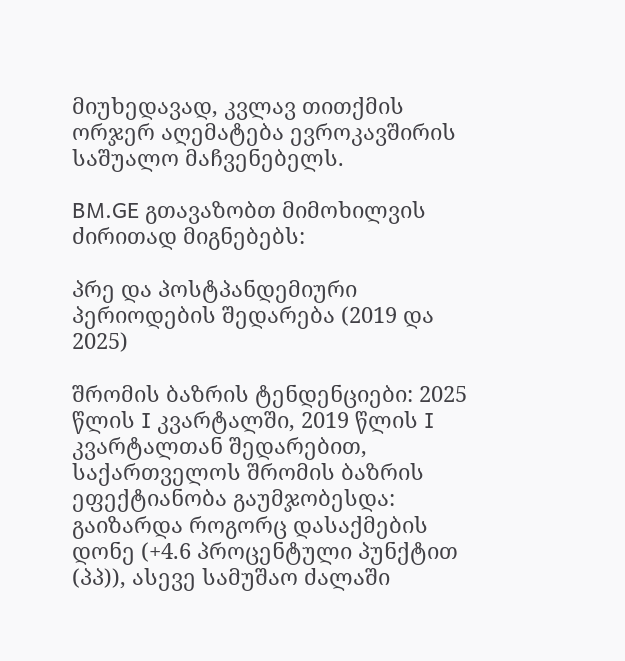მიუხედავად, კვლავ თითქმის ორჯერ აღემატება ევროკავშირის საშუალო მაჩვენებელს.

BM.GE გთავაზობთ მიმოხილვის ძირითად მიგნებებს:

პრე და პოსტპანდემიური პერიოდების შედარება (2019 და 2025)

შრომის ბაზრის ტენდენციები: 2025 წლის I კვარტალში, 2019 წლის I კვარტალთან შედარებით, საქართველოს შრომის ბაზრის ეფექტიანობა გაუმჯობესდა: გაიზარდა როგორც დასაქმების დონე (+4.6 პროცენტული პუნქტით (პპ)), ასევე სამუშაო ძალაში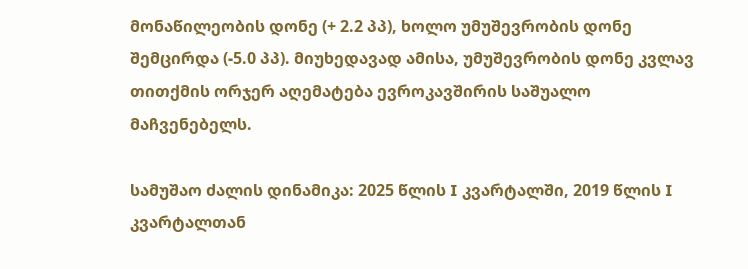მონაწილეობის დონე (+ 2.2 პპ), ხოლო უმუშევრობის დონე შემცირდა (-5.0 პპ). მიუხედავად ამისა, უმუშევრობის დონე კვლავ თითქმის ორჯერ აღემატება ევროკავშირის საშუალო მაჩვენებელს.

სამუშაო ძალის დინამიკა: 2025 წლის I კვარტალში, 2019 წლის I კვარტალთან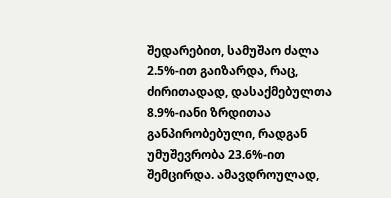შედარებით, სამუშაო ძალა 2.5%-ით გაიზარდა, რაც, ძირითადად, დასაქმებულთა 8.9%-იანი ზრდითაა განპირობებული, რადგან უმუშევრობა 23.6%-ით შემცირდა. ამავდროულად,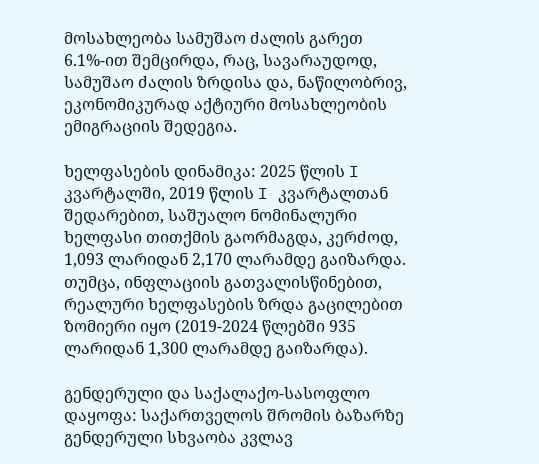მოსახლეობა სამუშაო ძალის გარეთ 6.1%-ით შემცირდა, რაც, სავარაუდოდ, სამუშაო ძალის ზრდისა და, ნაწილობრივ, ეკონომიკურად აქტიური მოსახლეობის ემიგრაციის შედეგია.

ხელფასების დინამიკა: 2025 წლის I კვარტალში, 2019 წლის I კვარტალთან შედარებით, საშუალო ნომინალური ხელფასი თითქმის გაორმაგდა, კერძოდ, 1,093 ლარიდან 2,170 ლარამდე გაიზარდა. თუმცა, ინფლაციის გათვალისწინებით, რეალური ხელფასების ზრდა გაცილებით ზომიერი იყო (2019-2024 წლებში 935 ლარიდან 1,300 ლარამდე გაიზარდა).

გენდერული და საქალაქო-სასოფლო დაყოფა: საქართველოს შრომის ბაზარზე გენდერული სხვაობა კვლავ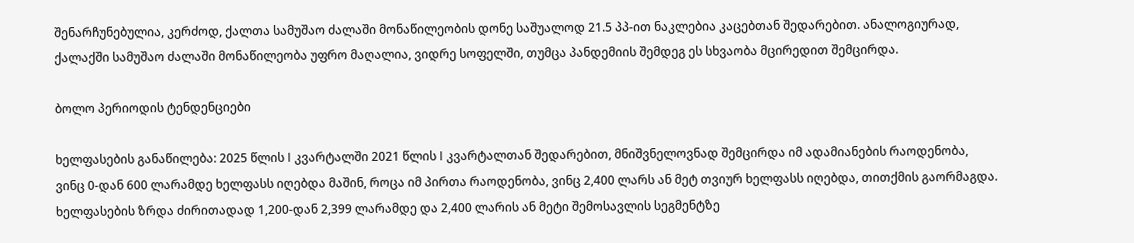შენარჩუნებულია, კერძოდ, ქალთა სამუშაო ძალაში მონაწილეობის დონე საშუალოდ 21.5 პპ-ით ნაკლებია კაცებთან შედარებით. ანალოგიურად, ქალაქში სამუშაო ძალაში მონაწილეობა უფრო მაღალია, ვიდრე სოფელში, თუმცა პანდემიის შემდეგ ეს სხვაობა მცირედით შემცირდა.

ბოლო პერიოდის ტენდენციები

ხელფასების განაწილება: 2025 წლის I კვარტალში 2021 წლის I კვარტალთან შედარებით, მნიშვნელოვნად შემცირდა იმ ადამიანების რაოდენობა, ვინც 0-დან 600 ლარამდე ხელფასს იღებდა მაშინ, როცა იმ პირთა რაოდენობა, ვინც 2,400 ლარს ან მეტ თვიურ ხელფასს იღებდა, თითქმის გაორმაგდა. ხელფასების ზრდა ძირითადად 1,200-დან 2,399 ლარამდე და 2,400 ლარის ან მეტი შემოსავლის სეგმენტზე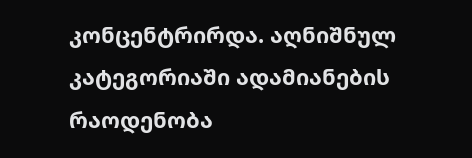კონცენტრირდა. აღნიშნულ კატეგორიაში ადამიანების რაოდენობა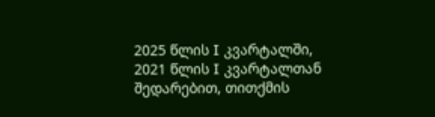2025 წლის I კვარტალში, 2021 წლის I კვარტალთან შედარებით, თითქმის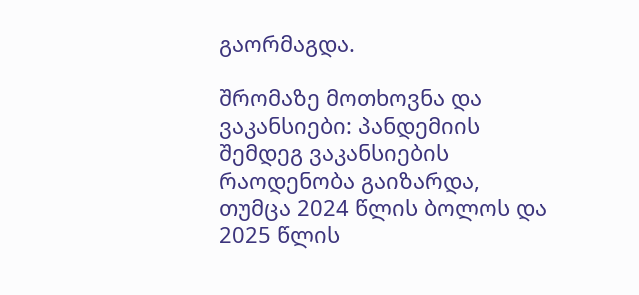გაორმაგდა.

შრომაზე მოთხოვნა და ვაკანსიები: პანდემიის შემდეგ ვაკანსიების რაოდენობა გაიზარდა, თუმცა 2024 წლის ბოლოს და 2025 წლის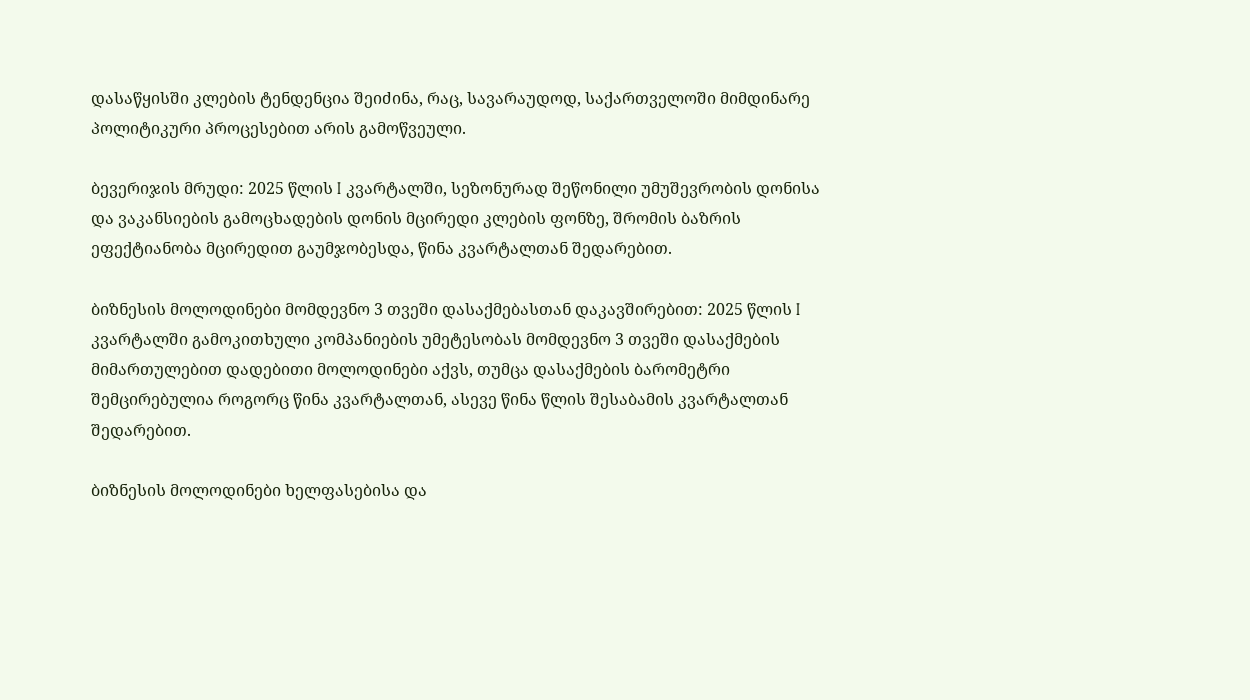დასაწყისში კლების ტენდენცია შეიძინა, რაც, სავარაუდოდ, საქართველოში მიმდინარე პოლიტიკური პროცესებით არის გამოწვეული.

ბევერიჯის მრუდი: 2025 წლის I კვარტალში, სეზონურად შეწონილი უმუშევრობის დონისა და ვაკანსიების გამოცხადების დონის მცირედი კლების ფონზე, შრომის ბაზრის ეფექტიანობა მცირედით გაუმჯობესდა, წინა კვარტალთან შედარებით.

ბიზნესის მოლოდინები მომდევნო 3 თვეში დასაქმებასთან დაკავშირებით: 2025 წლის I კვარტალში გამოკითხული კომპანიების უმეტესობას მომდევნო 3 თვეში დასაქმების მიმართულებით დადებითი მოლოდინები აქვს, თუმცა დასაქმების ბარომეტრი შემცირებულია როგორც წინა კვარტალთან, ასევე წინა წლის შესაბამის კვარტალთან შედარებით.

ბიზნესის მოლოდინები ხელფასებისა და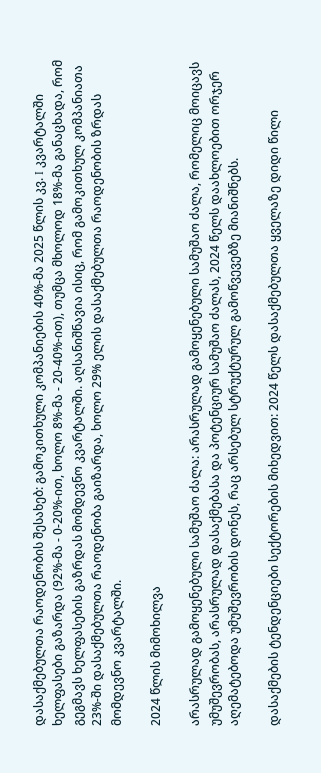დასაქმებულთა რაოდენობის შესახებ: გამოკითხული კომპანიების 40%-მა 2025 წლის კვ. I კვარტალში ხელფასები გაზარდა (92%-მა - 0-20%-ით, ხოლო 8%-მა - 20-40%-ით), თუმცა მხოლოდ 18%-მა განაცხადა, რომ გეგმავს ხელფასების გაზრდას მომდევნო კვარტალში. აღსანიშნავია ისიც, რომ გამოკითხულ კომპანიათა 23%-ში დასაქმებულთა რაოდენობა გაიზარდა, ხოლო 29% ელის დასაქმებულთა რაოდენობის ზრდას მომდევნო კვარტალში.

2024 წლის მიმოხილვა

არასრულად გამოყენებული სამუშაო ძალა: არასრულად გამოყენებული სამუშაო ძალა, რომელიც მოიცავს უმუშევრობას, არასრულად დასაქმებასა და პოტენციურ სამუშაო ძალას, 2024 წელს დაახლოებით ორჯერ აღემატებოდა უმუშევრობის დონეს, რაც არსებულ სტრუქტურულ გამოწვევებზე მიანიშნებს.

დასაქმების ტენდენციები სექტორების მიხედვით: 2024 წელს დასაქმებულთა ყველაზე დიდი წილი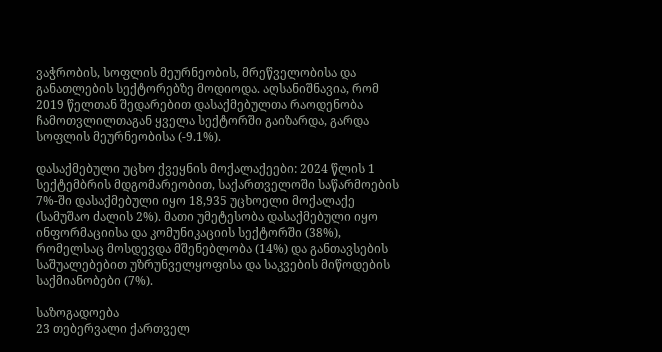ვაჭრობის, სოფლის მეურნეობის, მრეწველობისა და განათლების სექტორებზე მოდიოდა. აღსანიშნავია, რომ 2019 წელთან შედარებით დასაქმებულთა რაოდენობა ჩამოთვლილთაგან ყველა სექტორში გაიზარდა, გარდა სოფლის მეურნეობისა (-9.1%).

დასაქმებული უცხო ქვეყნის მოქალაქეები: 2024 წლის 1 სექტემბრის მდგომარეობით, საქართველოში საწარმოების 7%-ში დასაქმებული იყო 18,935 უცხოელი მოქალაქე (სამუშაო ძალის 2%). მათი უმეტესობა დასაქმებული იყო ინფორმაციისა და კომუნიკაციის სექტორში (38%), რომელსაც მოსდევდა მშენებლობა (14%) და განთავსების საშუალებებით უზრუნველყოფისა და საკვების მიწოდების საქმიანობები (7%).

საზოგადოება
23 თებერვალი ქართველ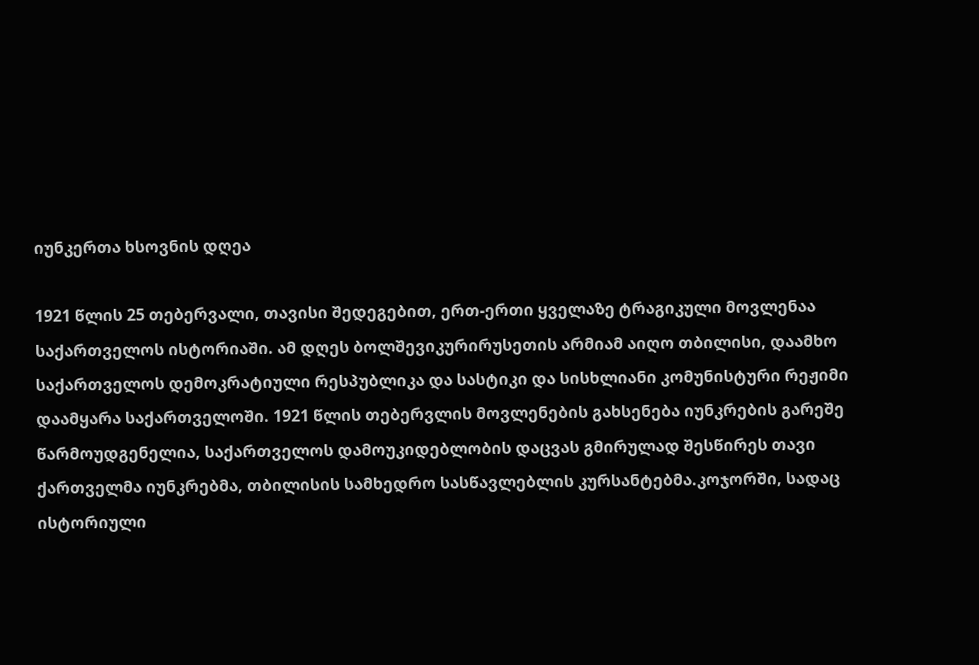იუნკერთა ხსოვნის დღეა

1921 წლის 25 თებერვალი, თავისი შედეგებით, ერთ-ერთი ყველაზე ტრაგიკული მოვლენაა საქართველოს ისტორიაში. ამ დღეს ბოლშევიკურირუსეთის არმიამ აიღო თბილისი, დაამხო საქართველოს დემოკრატიული რესპუბლიკა და სასტიკი და სისხლიანი კომუნისტური რეჟიმი დაამყარა საქართველოში. 1921 წლის თებერვლის მოვლენების გახსენება იუნკრების გარეშე წარმოუდგენელია, საქართველოს დამოუკიდებლობის დაცვას გმირულად შესწირეს თავი ქართველმა იუნკრებმა, თბილისის სამხედრო სასწავლებლის კურსანტებმა.კოჯორში, სადაც ისტორიული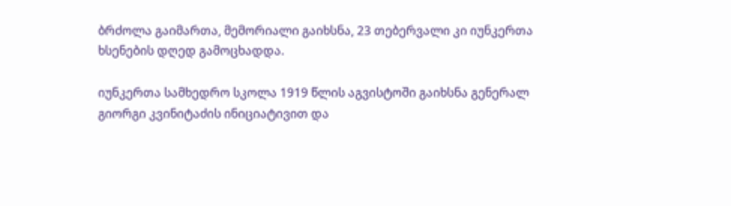ბრძოლა გაიმართა, მემორიალი გაიხსნა, 23 თებერვალი კი იუნკერთა ხსენების დღედ გამოცხადდა.

იუნკერთა სამხედრო სკოლა 1919 წლის აგვისტოში გაიხსნა გენერალ გიორგი კვინიტაძის ინიციატივით და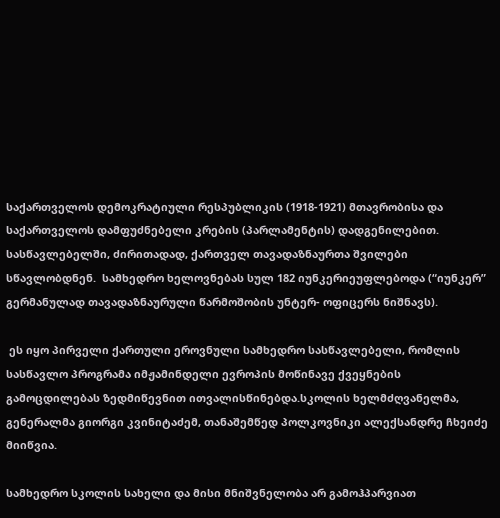საქართველოს დემოკრატიული რესპუბლიკის (1918-1921) მთავრობისა და საქართველოს დამფუძნებელი კრების (პარლამენტის) დადგენილებით. სასწავლებელში, ძირითადად, ქართველ თავადაზნაურთა შვილები სწავლობდნენ.  სამხედრო ხელოვნებას სულ 182 იუნკერიეუფლებოდა (“იუნკერ”  გერმანულად თავადაზნაურული წარმოშობის უნტერ- ოფიცერს ნიშნავს).

 ეს იყო პირველი ქართული ეროვნული სამხედრო სასწავლებელი, რომლის სასწავლო პროგრამა იმჟამინდელი ევროპის მოწინავე ქვეყნების გამოცდილებას ზედმიწევნით ითვალისწინებდა.სკოლის ხელმძღვანელმა, გენერალმა გიორგი კვინიტაძემ, თანაშემწედ პოლკოვნიკი ალექსანდრე ჩხეიძე მიიწვია.

სამხედრო სკოლის სახელი და მისი მნიშვნელობა არ გამოჰპარვიათ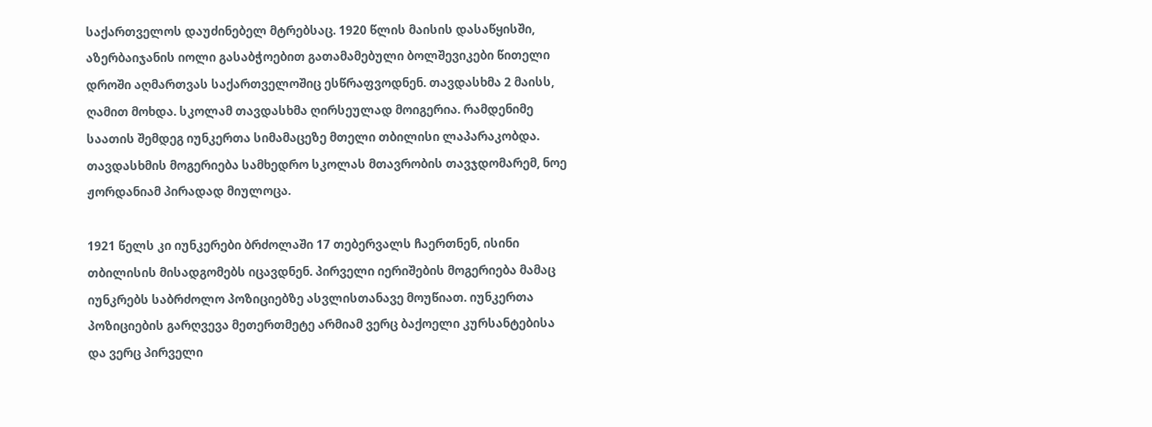საქართველოს დაუძინებელ მტრებსაც. 1920 წლის მაისის დასაწყისში, აზერბაიჯანის იოლი გასაბჭოებით გათამამებული ბოლშევიკები წითელი დროში აღმართვას საქართველოშიც ესწრაფვოდნენ. თავდასხმა 2 მაისს, ღამით მოხდა. სკოლამ თავდასხმა ღირსეულად მოიგერია. რამდენიმე საათის შემდეგ იუნკერთა სიმამაცეზე მთელი თბილისი ლაპარაკობდა. თავდასხმის მოგერიება სამხედრო სკოლას მთავრობის თავჯდომარემ, ნოე ჟორდანიამ პირადად მიულოცა.

1921 წელს კი იუნკერები ბრძოლაში 17 თებერვალს ჩაერთნენ, ისინი თბილისის მისადგომებს იცავდნენ. პირველი იერიშების მოგერიება მამაც იუნკრებს საბრძოლო პოზიციებზე ასვლისთანავე მოუწიათ. იუნკერთა პოზიციების გარღვევა მეთერთმეტე არმიამ ვერც ბაქოელი კურსანტებისა და ვერც პირველი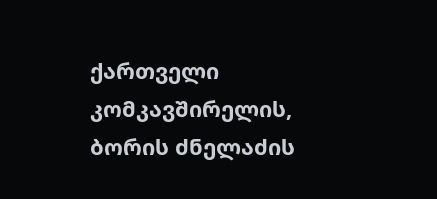ქართველი კომკავშირელის, ბორის ძნელაძის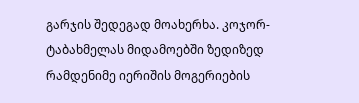გარჯის შედეგად მოახერხა. კოჯორ-ტაბახმელას მიდამოებში ზედიზედ რამდენიმე იერიშის მოგერიების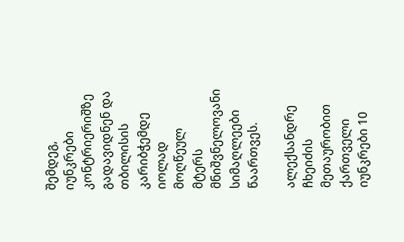შემდეგ, იუნკრები კონტრიერიშზე გადავიდნენ და თბილისის კარიბჭემდე იოლად მოღწეულ მტერს მნიშვნელოვანი სიმაღლეები წაართვეს.

ალექსანდრე ჩხეიძის მეთაურობით ქართველი იუნკრები 10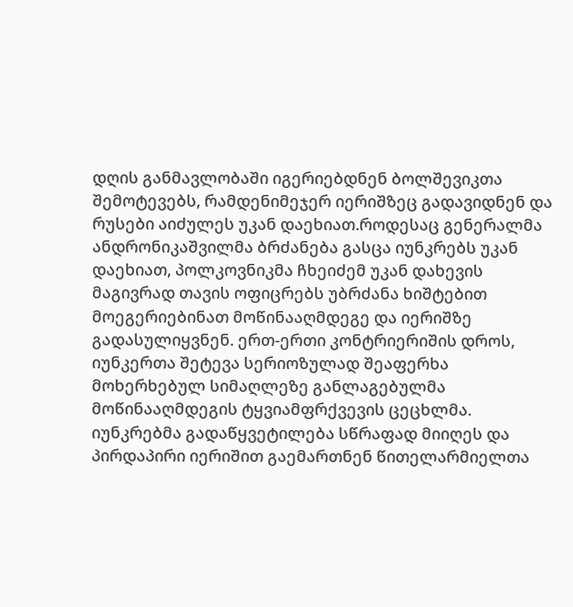დღის განმავლობაში იგერიებდნენ ბოლშევიკთა შემოტევებს, რამდენიმეჯერ იერიშზეც გადავიდნენ და რუსები აიძულეს უკან დაეხიათ.როდესაც გენერალმა ანდრონიკაშვილმა ბრძანება გასცა იუნკრებს უკან დაეხიათ, პოლკოვნიკმა ჩხეიძემ უკან დახევის მაგივრად თავის ოფიცრებს უბრძანა ხიშტებით მოეგერიებინათ მოწინააღმდეგე და იერიშზე გადასულიყვნენ. ერთ-ერთი კონტრიერიშის დროს, იუნკერთა შეტევა სერიოზულად შეაფერხა მოხერხებულ სიმაღლეზე განლაგებულმა მოწინააღმდეგის ტყვიამფრქვევის ცეცხლმა. იუნკრებმა გადაწყვეტილება სწრაფად მიიღეს და პირდაპირი იერიშით გაემართნენ წითელარმიელთა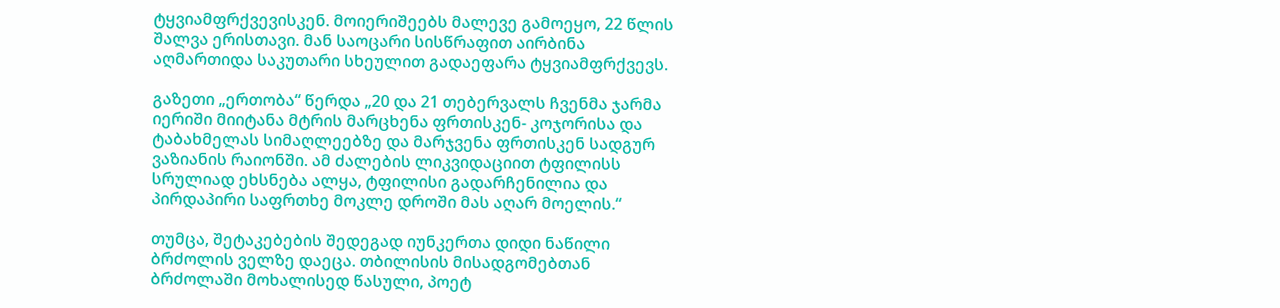ტყვიამფრქვევისკენ. მოიერიშეებს მალევე გამოეყო, 22 წლის შალვა ერისთავი. მან საოცარი სისწრაფით აირბინა აღმართიდა საკუთარი სხეულით გადაეფარა ტყვიამფრქვევს.

გაზეთი „ერთობა“ წერდა „20 და 21 თებერვალს ჩვენმა ჯარმა იერიში მიიტანა მტრის მარცხენა ფრთისკენ- კოჯორისა და ტაბახმელას სიმაღლეებზე და მარჯვენა ფრთისკენ სადგურ ვაზიანის რაიონში. ამ ძალების ლიკვიდაციით ტფილისს სრულიად ეხსნება ალყა, ტფილისი გადარჩენილია და პირდაპირი საფრთხე მოკლე დროში მას აღარ მოელის.“

თუმცა, შეტაკებების შედეგად იუნკერთა დიდი ნაწილი ბრძოლის ველზე დაეცა. თბილისის მისადგომებთან ბრძოლაში მოხალისედ წასული, პოეტ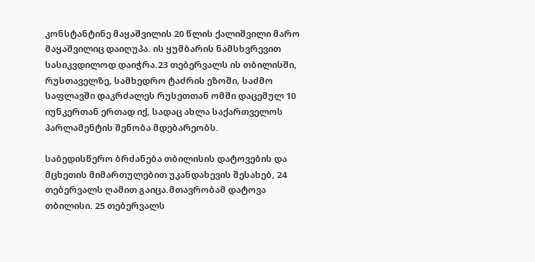კონსტანტინე მაყაშვილის 20 წლის ქალიშვილი მარო მაყაშვილიც დაიღუპა. ის ყუმბარის ნამსხვრევით სასიკვდილოდ დაიჭრა.23 თებერვალს ის თბილისში, რუსთაველზე, სამხედრო ტაძრის ეზოში, საძმო საფლავში დაკრძალეს რუსეთთან ომში დაცემულ 10 იუნკერთან ერთად იქ, სადაც ახლა საქართველოს პარლამენტის შენობა მდებარეობს.

საბედისწერო ბრძანება თბილისის დატოვების და მცხეთის მიმართულებით უკანდახევის შესახებ, 24 თებერვალს ღამით გაიცა.მთავრობამ დატოვა თბილისი. 25 თებერვალს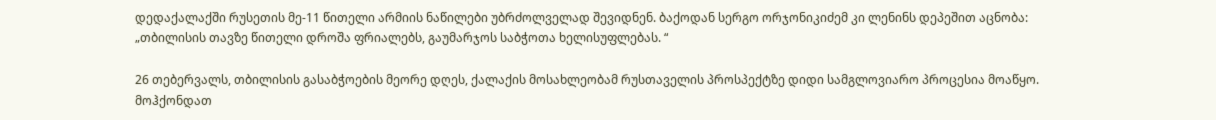დედაქალაქში რუსეთის მე-11 წითელი არმიის ნაწილები უბრძოლველად შევიდნენ. ბაქოდან სერგო ორჯონიკიძემ კი ლენინს დეპეშით აცნობა: „თბილისის თავზე წითელი დროშა ფრიალებს, გაუმარჯოს საბჭოთა ხელისუფლებას. “

26 თებერვალს, თბილისის გასაბჭოების მეორე დღეს, ქალაქის მოსახლეობამ რუსთაველის პროსპექტზე დიდი სამგლოვიარო პროცესია მოაწყო. მოჰქონდათ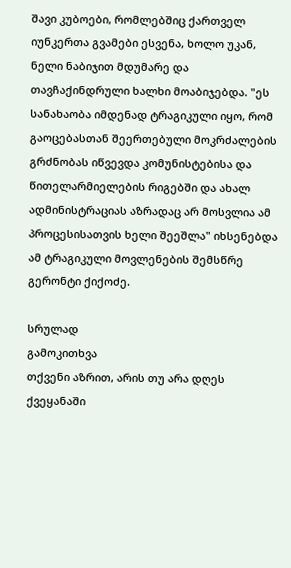შავი კუბოები, რომლებშიც ქართველ იუნკერთა გვამები ესვენა, ხოლო უკან, ნელი ნაბიჯით მდუმარე და თავჩაქინდრული ხალხი მოაბიჯებდა. "ეს სანახაობა იმდენად ტრაგიკული იყო, რომ გაოცებასთან შეერთებული მოკრძალების გრძნობას იწვევდა კომუნისტებისა და წითელარმიელების რიგებში და ახალ ადმინისტრაციას აზრადაც არ მოსვლია ამ პროცესისათვის ხელი შეეშლა" იხსენებდა ამ ტრაგიკული მოვლენების შემსწრე გერონტი ქიქოძე.

სრულად
გამოკითხვა
თქვენი აზრით, არის თუ არა დღეს ქვეყანაში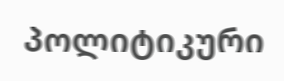პოლიტიკური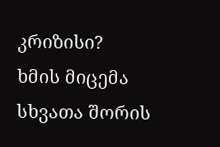კრიზისი?
ხმის მიცემა
სხვათა შორის